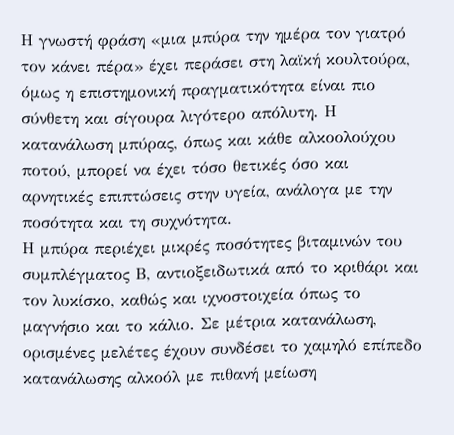Η γνωστή φράση «μια μπύρα την ημέρα τον γιατρό τον κάνει πέρα» έχει περάσει στη λαϊκή κουλτούρα, όμως η επιστημονική πραγματικότητα είναι πιο σύνθετη και σίγουρα λιγότερο απόλυτη. Η κατανάλωση μπύρας, όπως και κάθε αλκοολούχου ποτού, μπορεί να έχει τόσο θετικές όσο και αρνητικές επιπτώσεις στην υγεία, ανάλογα με την ποσότητα και τη συχνότητα.
Η μπύρα περιέχει μικρές ποσότητες βιταμινών του συμπλέγματος Β, αντιοξειδωτικά από το κριθάρι και τον λυκίσκο, καθώς και ιχνοστοιχεία όπως το μαγνήσιο και το κάλιο. Σε μέτρια κατανάλωση, ορισμένες μελέτες έχουν συνδέσει το χαμηλό επίπεδο κατανάλωσης αλκοόλ με πιθανή μείωση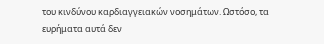του κινδύνου καρδιαγγειακών νοσημάτων. Ωστόσο, τα ευρήματα αυτά δεν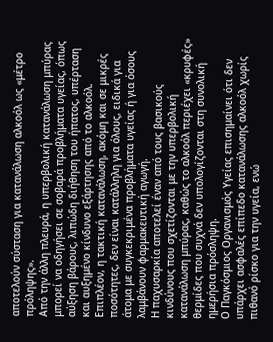αποτελούν σύσταση για κατανάλωση αλκοόλ ως «μέτρο πρόληψης».
Από την άλλη πλευρά, η υπερβολική κατανάλωση μπύρας μπορεί να οδηγήσει σε σοβαρά προβλήματα υγείας, όπως αύξηση βάρους, λιπώδη διήθηση του ήπατος, υπέρταση και αυξημένο κίνδυνο εξάρτησης από το αλκοόλ. Επιπλέον, η τακτική κατανάλωση, ακόμη και σε μικρές ποσότητες, δεν είναι κατάλληλη για όλους, ειδικά για άτομα με συγκεκριμένα προβλήματα υγείας ή για όσους λαμβάνουν φαρμακευτική αγωγή.
Η παχυσαρκία αποτελεί έναν από τους βασικούς κινδύνους που σχετίζονται με την υπερβολική κατανάλωση μπύρας, καθώς το αλκοόλ περιέχει «κρυφές» θερμίδες που συχνά δεν υπολογίζονται στη συνολική ημερήσια πρόσληψη.
Ο Παγκόσμιος Οργανισμός Υγείας επισημαίνει ότι δεν υπάρχει ασφαλές επίπεδο κατανάλωσης αλκοόλ χωρίς πιθανό ρίσκο για την υγεία, ενώ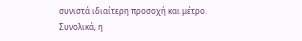συνιστά ιδιαίτερη προσοχή και μέτρο.
Συνολικά, η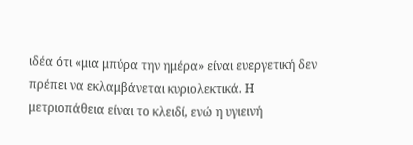ιδέα ότι «μια μπύρα την ημέρα» είναι ευεργετική δεν πρέπει να εκλαμβάνεται κυριολεκτικά. Η μετριοπάθεια είναι το κλειδί, ενώ η υγιεινή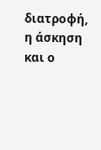διατροφή, η άσκηση και ο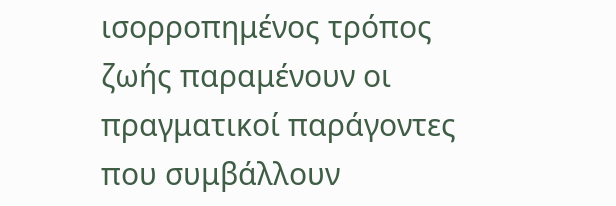ισορροπημένος τρόπος ζωής παραμένουν οι πραγματικοί παράγοντες που συμβάλλουν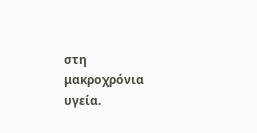στη μακροχρόνια υγεία.